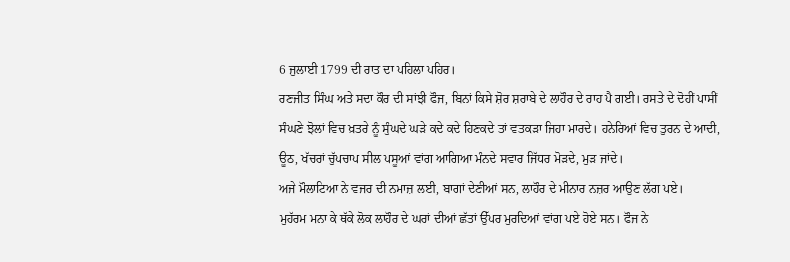6 ਜੁਲਾਈ 1799 ਦੀ ਰਾਤ ਦਾ ਪਹਿਲਾ ਪਹਿਰ।
ਰਣਜੀਤ ਸਿੰਘ ਅਤੇ ਸਦਾ ਕੌਰ ਦੀ ਸਾਂਝੀ ਫੌਜ, ਬਿਨਾਂ ਕਿਸੇ ਸ਼ੋਰ ਸ਼ਰਾਬੇ ਦੇ ਲਾਹੌਰ ਦੇ ਰਾਹ ਪੈ ਗਈ। ਰਸਤੇ ਦੇ ਦੋਹੀਂ ਪਾਸੀਂ ਸੰਘਣੇ ਝੋਲਾਂ ਵਿਚ ਖ਼ਤਰੇ ਨੂੰ ਸੁੰਘਦੇ ਘੜੇ ਕਦੇ ਕਦੇ ਹਿਣਕਦੇ ਤਾਂ ਵਤਕੜਾ ਜਿਹਾ ਮਾਰਦੇ। ਹਨੇਰਿਆਂ ਵਿਚ ਤੁਰਨ ਦੇ ਆਦੀ, ਊਠ, ਖੱਚਰਾਂ ਚੁੱਪਚਾਪ ਸੀਲ ਪਸੂਆਂ ਵਾਂਗ ਆਗਿਆ ਮੰਨਦੇ ਸਵਾਰ ਜਿੱਧਰ ਮੋੜਦੇ, ਮੁੜ ਜਾਂਦੇ।
ਅਜੇ ਮੌਲਾਟਿਆ ਨੇ ਵਜਰ ਦੀ ਨਮਾਜ਼ ਲਈ, ਬਾਗਾਂ ਦੇਣੀਆਂ ਸਨ, ਲਾਹੌਰ ਦੇ ਮੀਨਾਰ ਨਜ਼ਰ ਆਉਣ ਲੱਗ ਪਏ।
ਮੁਹੱਰਮ ਮਨਾ ਕੇ ਥੱਕੇ ਲੋਕ ਲਾਹੌਰ ਦੇ ਘਰਾਂ ਦੀਆਂ ਛੱਤਾਂ ਉੱਪਰ ਮੁਰਦਿਆਂ ਵਾਂਗ ਪਏ ਹੋਏ ਸਨ। ਫੌਜ ਨੇ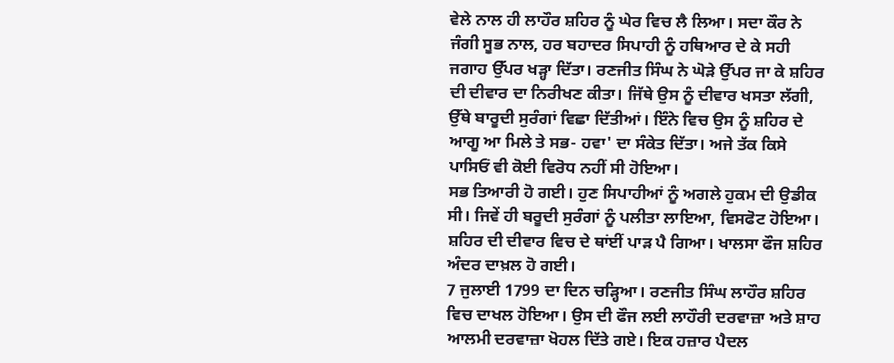ਵੇਲੇ ਨਾਲ ਹੀ ਲਾਹੌਰ ਸ਼ਹਿਰ ਨੂੰ ਘੇਰ ਵਿਚ ਲੈ ਲਿਆ। ਸਦਾ ਕੌਰ ਨੇ ਜੰਗੀ ਸੂਭ ਨਾਲ, ਹਰ ਬਹਾਦਰ ਸਿਪਾਹੀ ਨੂੰ ਹਥਿਆਰ ਦੇ ਕੇ ਸਹੀ ਜਗਾਹ ਉੱਪਰ ਖੜ੍ਹਾ ਦਿੱਤਾ। ਰਣਜੀਤ ਸਿੰਘ ਨੇ ਘੋੜੇ ਉੱਪਰ ਜਾ ਕੇ ਸ਼ਹਿਰ ਦੀ ਦੀਵਾਰ ਦਾ ਨਿਰੀਖਣ ਕੀਤਾ। ਜਿੱਥੇ ਉਸ ਨੂੰ ਦੀਵਾਰ ਖਸਤਾ ਲੱਗੀ, ਉੱਥੇ ਬਾਰੂਦੀ ਸੁਰੰਗਾਂ ਵਿਛਾ ਦਿੱਤੀਆਂ। ਇੰਨੇ ਵਿਚ ਉਸ ਨੂੰ ਸ਼ਹਿਰ ਦੇ ਆਗੂ ਆ ਮਿਲੇ ਤੇ ਸਭ- ਹਵਾ' ਦਾ ਸੰਕੇਤ ਦਿੱਤਾ। ਅਜੇ ਤੱਕ ਕਿਸੇ ਪਾਸਿਓਂ ਵੀ ਕੋਈ ਵਿਰੋਧ ਨਹੀਂ ਸੀ ਹੋਇਆ।
ਸਭ ਤਿਆਰੀ ਹੋ ਗਈ। ਹੁਣ ਸਿਪਾਹੀਆਂ ਨੂੰ ਅਗਲੇ ਹੁਕਮ ਦੀ ਉਡੀਕ ਸੀ। ਜਿਵੇਂ ਹੀ ਬਰੂਦੀ ਸੁਰੰਗਾਂ ਨੂੰ ਪਲੀਤਾ ਲਾਇਆ, ਵਿਸਫੋਟ ਹੋਇਆ। ਸ਼ਹਿਰ ਦੀ ਦੀਵਾਰ ਵਿਚ ਦੇ ਥਾਂਈਂ ਪਾੜ ਪੈ ਗਿਆ। ਖਾਲਸਾ ਫੌਜ ਸ਼ਹਿਰ ਅੰਦਰ ਦਾਖ਼ਲ ਹੋ ਗਈ।
7 ਜੁਲਾਈ 1799 ਦਾ ਦਿਨ ਚੜ੍ਹਿਆ। ਰਣਜੀਤ ਸਿੰਘ ਲਾਹੌਰ ਸ਼ਹਿਰ ਵਿਚ ਦਾਖਲ ਹੋਇਆ। ਉਸ ਦੀ ਫੌਜ ਲਈ ਲਾਹੌਰੀ ਦਰਵਾਜ਼ਾ ਅਤੇ ਸ਼ਾਹ ਆਲਮੀ ਦਰਵਾਜ਼ਾ ਖੋਹਲ ਦਿੱਤੇ ਗਏ। ਇਕ ਹਜ਼ਾਰ ਪੈਦਲ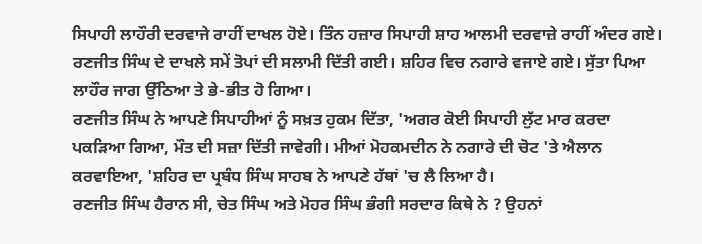ਸਿਪਾਹੀ ਲਾਹੌਰੀ ਦਰਵਾਜੇ ਰਾਹੀਂ ਦਾਖਲ ਹੋਏ। ਤਿੰਨ ਹਜ਼ਾਰ ਸਿਪਾਹੀ ਸ਼ਾਹ ਆਲਮੀ ਦਰਵਾਜ਼ੇ ਰਾਹੀਂ ਅੰਦਰ ਗਏ।
ਰਣਜੀਤ ਸਿੰਘ ਦੇ ਦਾਖਲੇ ਸਮੇਂ ਤੋਪਾਂ ਦੀ ਸਲਾਮੀ ਦਿੱਤੀ ਗਈ। ਸ਼ਹਿਰ ਵਿਚ ਨਗਾਰੇ ਵਜਾਏ ਗਏ। ਸੁੱਤਾ ਪਿਆ ਲਾਹੌਰ ਜਾਗ ਉੱਠਿਆ ਤੇ ਭੇ-ਭੀਤ ਹੋ ਗਿਆ।
ਰਣਜੀਤ ਸਿੰਘ ਨੇ ਆਪਣੇ ਸਿਪਾਹੀਆਂ ਨੂੰ ਸਖ਼ਤ ਹੁਕਮ ਦਿੱਤਾ, 'ਅਗਰ ਕੋਈ ਸਿਪਾਹੀ ਲੁੱਟ ਮਾਰ ਕਰਦਾ ਪਕੜਿਆ ਗਿਆ, ਮੌਤ ਦੀ ਸਜ਼ਾ ਦਿੱਤੀ ਜਾਵੇਗੀ। ਮੀਆਂ ਮੋਹਕਮਦੀਨ ਨੇ ਨਗਾਰੇ ਦੀ ਚੋਟ 'ਤੇ ਐਲਾਨ ਕਰਵਾਇਆ, 'ਸ਼ਹਿਰ ਦਾ ਪ੍ਰਬੰਧ ਸਿੰਘ ਸਾਹਬ ਨੇ ਆਪਣੇ ਹੱਥਾਂ 'ਚ ਲੈ ਲਿਆ ਹੈ।
ਰਣਜੀਤ ਸਿੰਘ ਹੈਰਾਨ ਸੀ, ਚੇਤ ਸਿੰਘ ਅਤੇ ਮੋਹਰ ਸਿੰਘ ਭੰਗੀ ਸਰਦਾਰ ਕਿਥੇ ਨੇ ? ਉਹਨਾਂ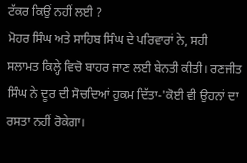ਟੱਕਰ ਕਿਉਂ ਨਹੀਂ ਲਈ ?
ਮੋਹਰ ਸਿੰਘ ਅਤੇ ਸਾਹਿਬ ਸਿੰਘ ਦੇ ਪਰਿਵਾਰਾਂ ਨੇ, ਸਹੀ ਸਲਾਮਤ ਕਿਲ੍ਹੇ ਵਿਚੋ ਬਾਹਰ ਜਾਣ ਲਈ ਬੇਨਤੀ ਕੀਤੀ। ਰਣਜੀਤ ਸਿੰਘ ਨੇ ਦੂਰ ਦੀ ਸੋਚਦਿਆਂ ਹੁਕਮ ਦਿੱਤਾ-'ਕੋਈ ਵੀ ਉਹਨਾਂ ਦਾ ਰਸਤਾ ਨਹੀਂ ਰੋਕੇਗਾ।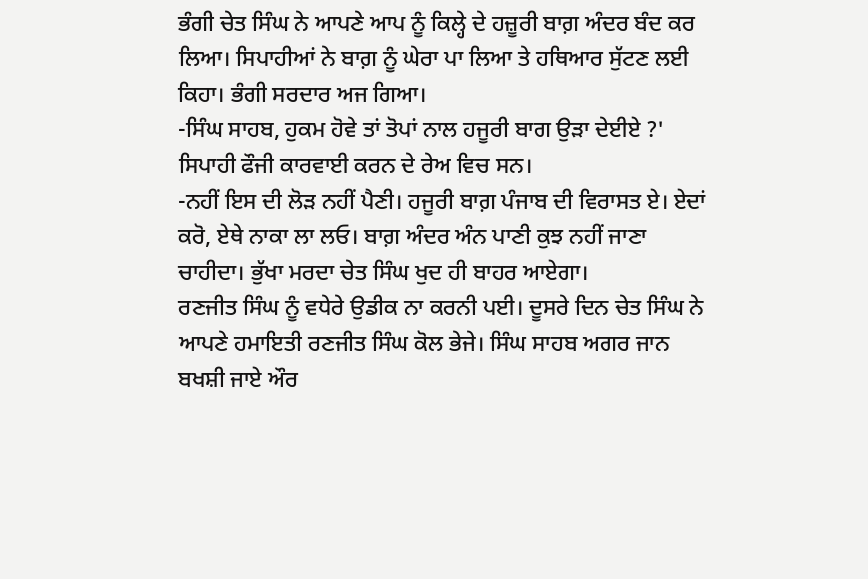ਭੰਗੀ ਚੇਤ ਸਿੰਘ ਨੇ ਆਪਣੇ ਆਪ ਨੂੰ ਕਿਲ੍ਹੇ ਦੇ ਹਜ਼ੂਰੀ ਬਾਗ਼ ਅੰਦਰ ਬੰਦ ਕਰ ਲਿਆ। ਸਿਪਾਹੀਆਂ ਨੇ ਬਾਗ਼ ਨੂੰ ਘੇਰਾ ਪਾ ਲਿਆ ਤੇ ਹਥਿਆਰ ਸੁੱਟਣ ਲਈ ਕਿਹਾ। ਭੰਗੀ ਸਰਦਾਰ ਅਜ ਗਿਆ।
-ਸਿੰਘ ਸਾਹਬ, ਹੁਕਮ ਹੋਵੇ ਤਾਂ ਤੋਪਾਂ ਨਾਲ ਹਜੂਰੀ ਬਾਗ ਉੜਾ ਦੇਈਏ ?' ਸਿਪਾਹੀ ਫੌਜੀ ਕਾਰਵਾਈ ਕਰਨ ਦੇ ਰੇਅ ਵਿਚ ਸਨ।
-ਨਹੀਂ ਇਸ ਦੀ ਲੋੜ ਨਹੀਂ ਪੈਣੀ। ਹਜੂਰੀ ਬਾਗ਼ ਪੰਜਾਬ ਦੀ ਵਿਰਾਸਤ ਏ। ਏਦਾਂ ਕਰੋ, ਏਥੇ ਨਾਕਾ ਲਾ ਲਓ। ਬਾਗ਼ ਅੰਦਰ ਅੰਨ ਪਾਣੀ ਕੁਝ ਨਹੀਂ ਜਾਣਾ ਚਾਹੀਦਾ। ਭੁੱਖਾ ਮਰਦਾ ਚੇਤ ਸਿੰਘ ਖੁਦ ਹੀ ਬਾਹਰ ਆਏਗਾ।
ਰਣਜੀਤ ਸਿੰਘ ਨੂੰ ਵਧੇਰੇ ਉਡੀਕ ਨਾ ਕਰਨੀ ਪਈ। ਦੂਸਰੇ ਦਿਨ ਚੇਤ ਸਿੰਘ ਨੇ ਆਪਣੇ ਹਮਾਇਤੀ ਰਣਜੀਤ ਸਿੰਘ ਕੋਲ ਭੇਜੇ। ਸਿੰਘ ਸਾਹਬ ਅਗਰ ਜਾਨ ਬਖਸ਼ੀ ਜਾਏ ਔਰ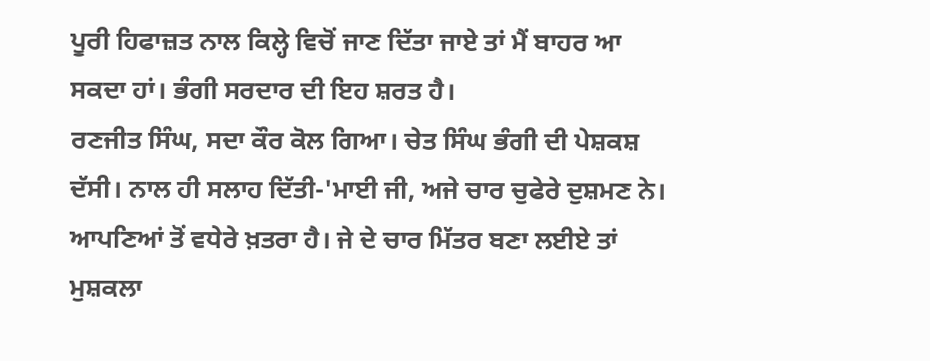ਪੂਰੀ ਹਿਫਾਜ਼ਤ ਨਾਲ ਕਿਲ੍ਹੇ ਵਿਚੋਂ ਜਾਣ ਦਿੱਤਾ ਜਾਏ ਤਾਂ ਮੈਂ ਬਾਹਰ ਆ ਸਕਦਾ ਹਾਂ। ਭੰਗੀ ਸਰਦਾਰ ਦੀ ਇਹ ਸ਼ਰਤ ਹੈ।
ਰਣਜੀਤ ਸਿੰਘ, ਸਦਾ ਕੌਰ ਕੋਲ ਗਿਆ। ਚੇਤ ਸਿੰਘ ਭੰਗੀ ਦੀ ਪੇਸ਼ਕਸ਼ ਦੱਸੀ। ਨਾਲ ਹੀ ਸਲਾਹ ਦਿੱਤੀ-'ਮਾਈ ਜੀ, ਅਜੇ ਚਾਰ ਚੁਫੇਰੇ ਦੁਸ਼ਮਣ ਨੇ। ਆਪਣਿਆਂ ਤੋਂ ਵਧੇਰੇ ਖ਼ਤਰਾ ਹੈ। ਜੇ ਦੇ ਚਾਰ ਮਿੱਤਰ ਬਣਾ ਲਈਏ ਤਾਂ ਮੁਸ਼ਕਲਾ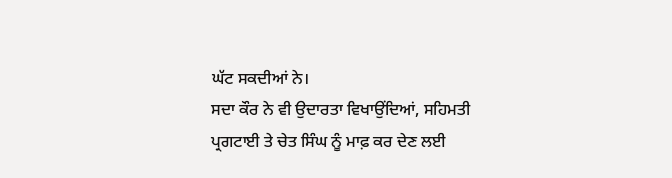ਘੱਟ ਸਕਦੀਆਂ ਨੇ।
ਸਦਾ ਕੌਰ ਨੇ ਵੀ ਉਦਾਰਤਾ ਵਿਖਾਉਂਦਿਆਂ, ਸਹਿਮਤੀ ਪ੍ਰਗਟਾਈ ਤੇ ਚੇਤ ਸਿੰਘ ਨੂੰ ਮਾਫ਼ ਕਰ ਦੇਣ ਲਈ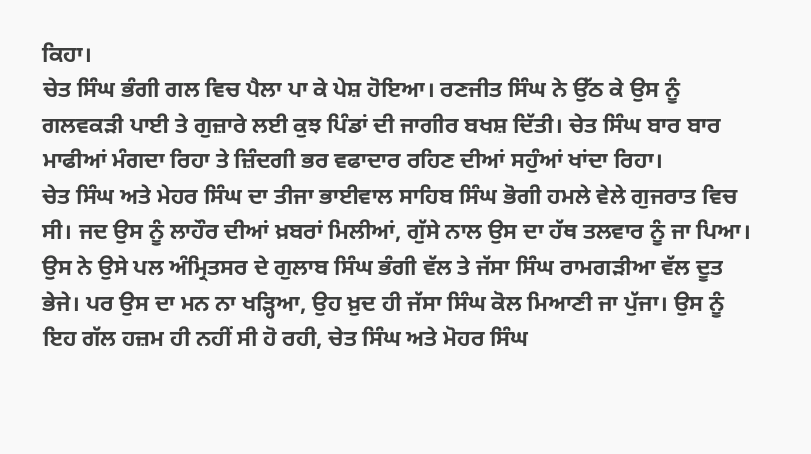ਕਿਹਾ।
ਚੇਤ ਸਿੰਘ ਭੰਗੀ ਗਲ ਵਿਚ ਪੈਲਾ ਪਾ ਕੇ ਪੇਸ਼ ਹੋਇਆ। ਰਣਜੀਤ ਸਿੰਘ ਨੇ ਉੱਠ ਕੇ ਉਸ ਨੂੰ ਗਲਵਕੜੀ ਪਾਈ ਤੇ ਗੁਜ਼ਾਰੇ ਲਈ ਕੁਝ ਪਿੰਡਾਂ ਦੀ ਜਾਗੀਰ ਬਖਸ਼ ਦਿੱਤੀ। ਚੇਤ ਸਿੰਘ ਬਾਰ ਬਾਰ ਮਾਫੀਆਂ ਮੰਗਦਾ ਰਿਹਾ ਤੇ ਜ਼ਿੰਦਗੀ ਭਰ ਵਫਾਦਾਰ ਰਹਿਣ ਦੀਆਂ ਸਹੁੰਆਂ ਖਾਂਦਾ ਰਿਹਾ।
ਚੇਤ ਸਿੰਘ ਅਤੇ ਮੇਹਰ ਸਿੰਘ ਦਾ ਤੀਜਾ ਭਾਈਵਾਲ ਸਾਹਿਬ ਸਿੰਘ ਭੋਗੀ ਹਮਲੇ ਵੇਲੇ ਗੁਜਰਾਤ ਵਿਚ ਸੀ। ਜਦ ਉਸ ਨੂੰ ਲਾਹੌਰ ਦੀਆਂ ਖ਼ਬਰਾਂ ਮਿਲੀਆਂ, ਗੁੱਸੇ ਨਾਲ ਉਸ ਦਾ ਹੱਥ ਤਲਵਾਰ ਨੂੰ ਜਾ ਪਿਆ। ਉਸ ਨੇ ਉਸੇ ਪਲ ਅੰਮ੍ਰਿਤਸਰ ਦੇ ਗੁਲਾਬ ਸਿੰਘ ਭੰਗੀ ਵੱਲ ਤੇ ਜੱਸਾ ਸਿੰਘ ਰਾਮਗੜੀਆ ਵੱਲ ਦੂਤ ਭੇਜੇ। ਪਰ ਉਸ ਦਾ ਮਨ ਨਾ ਖੜ੍ਹਿਆ, ਉਹ ਖ਼ੁਦ ਹੀ ਜੱਸਾ ਸਿੰਘ ਕੋਲ ਮਿਆਣੀ ਜਾ ਪੁੱਜਾ। ਉਸ ਨੂੰ ਇਹ ਗੱਲ ਹਜ਼ਮ ਹੀ ਨਹੀਂ ਸੀ ਹੋ ਰਹੀ, ਚੇਤ ਸਿੰਘ ਅਤੇ ਮੋਹਰ ਸਿੰਘ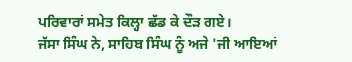ਪਰਿਵਾਰਾਂ ਸਮੇਤ ਕਿਲ੍ਹਾ ਛੱਡ ਕੇ ਦੌੜ ਗਏ।
ਜੱਸਾ ਸਿੰਘ ਨੇ, ਸਾਹਿਬ ਸਿੰਘ ਨੂੰ ਅਜੇ 'ਜੀ ਆਇਆਂ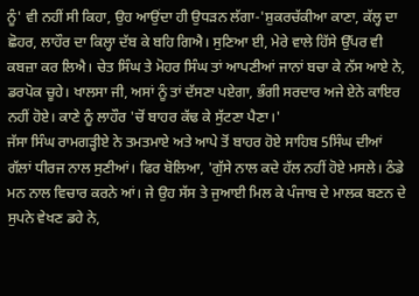ਨੂੰ' ਵੀ ਨਹੀਂ ਸੀ ਕਿਹਾ, ਉਹ ਆਉਂਦਾ ਹੀ ਉਧੜਨ ਲੱਗਾ-'ਸ਼ੁਕਰਚੱਕੀਆ ਕਾਣਾ, ਕੱਲ੍ਹ ਦਾ ਛੋਹਰ, ਲਾਹੌਰ ਦਾ ਕਿਲ੍ਹਾ ਦੱਬ ਕੇ ਬਹਿ ਗਿਐ। ਸੁਣਿਆ ਈ, ਮੇਰੇ ਵਾਲੇ ਹਿੱਸੇ ਉੱਪਰ ਵੀ ਕਬਜ਼ਾ ਕਰ ਲਿਐ। ਚੇਤ ਸਿੰਘ ਤੇ ਮੋਹਰ ਸਿੰਘ ਤਾਂ ਆਪਣੀਆਂ ਜਾਨਾਂ ਬਚਾ ਕੇ ਨੱਸ ਆਏ ਨੇ, ਡਰਪੋਕ ਚੂਹੇ। ਖਾਲਸਾ ਜੀ, ਅਸਾਂ ਨੂੰ ਤਾਂ ਦੱਸਣਾ ਪਏਗਾ, ਭੰਗੀ ਸਰਦਾਰ ਅਜੇ ਏਨੇ ਕਾਇਰ ਨਹੀਂ ਹੋਏ। ਕਾਣੇ ਨੂੰ ਲਾਹੌਰ 'ਚੋਂ ਬਾਹਰ ਕੱਢ ਕੇ ਸੁੱਟਣਾ ਪੈਣਾ।'
ਜੱਸਾ ਸਿੰਘ ਰਾਮਗੜ੍ਹੀਏ ਨੇ ਤਮਤਮਾਏ ਅਤੇ ਆਪੇ ਤੋਂ ਬਾਹਰ ਹੋਏ ਸਾਹਿਬ 5ਸਿੰਘ ਦੀਆਂ ਗੱਲਾਂ ਧੀਰਜ ਨਾਲ ਸੁਣੀਆਂ। ਫਿਰ ਬੋਲਿਆ, 'ਗੁੱਸੇ ਨਾਲ ਕਦੇ ਹੱਲ ਨਹੀਂ ਹੋਏ ਮਸਲੇ। ਠੰਡੇ ਮਨ ਨਾਲ ਵਿਚਾਰ ਕਰਨੇ ਆਂ। ਜੇ ਉਹ ਸੱਸ ਤੇ ਜੁਆਈ ਮਿਲ ਕੇ ਪੰਜਾਬ ਦੇ ਮਾਲਕ ਬਣਨ ਦੇ ਸੁਪਨੇ ਵੇਖਣ ਡਹੇ ਨੇ,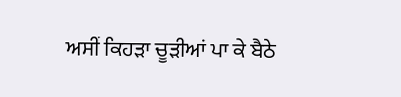ਅਸੀਂ ਕਿਹੜਾ ਚੂੜੀਆਂ ਪਾ ਕੇ ਬੈਠੇ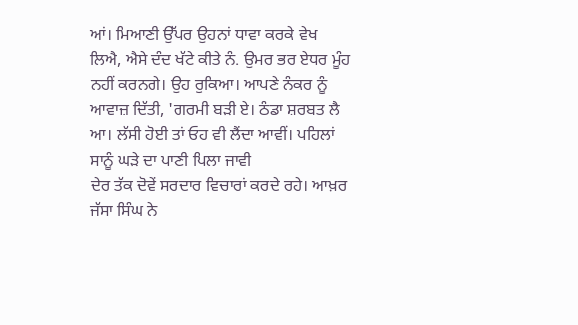ਆਂ। ਮਿਆਣੀ ਉੱਪਰ ਉਹਨਾਂ ਧਾਵਾ ਕਰਕੇ ਵੇਖ ਲਿਐ, ਐਸੇ ਦੰਦ ਖੱਟੇ ਕੀਤੇ ਨੰ. ਉਮਰ ਭਰ ਏਧਰ ਮੂੰਹ ਨਹੀਂ ਕਰਨਗੇ। ਉਹ ਰੁਕਿਆ। ਆਪਣੇ ਨੰਕਰ ਨੂੰ ਆਵਾਜ਼ ਦਿੱਤੀ, 'ਗਰਮੀ ਬੜੀ ਏ। ਠੰਡਾ ਸ਼ਰਬਤ ਲੈ ਆ। ਲੱਸੀ ਹੋਈ ਤਾਂ ਓਹ ਵੀ ਲੈਂਦਾ ਆਵੀਂ। ਪਹਿਲਾਂ ਸਾਨੂੰ ਘੜੇ ਦਾ ਪਾਣੀ ਪਿਲਾ ਜਾਵੀ
ਦੇਰ ਤੱਕ ਦੋਵੇਂ ਸਰਦਾਰ ਵਿਚਾਰਾਂ ਕਰਦੇ ਰਹੇ। ਆਖ਼ਰ ਜੱਸਾ ਸਿੰਘ ਨੇ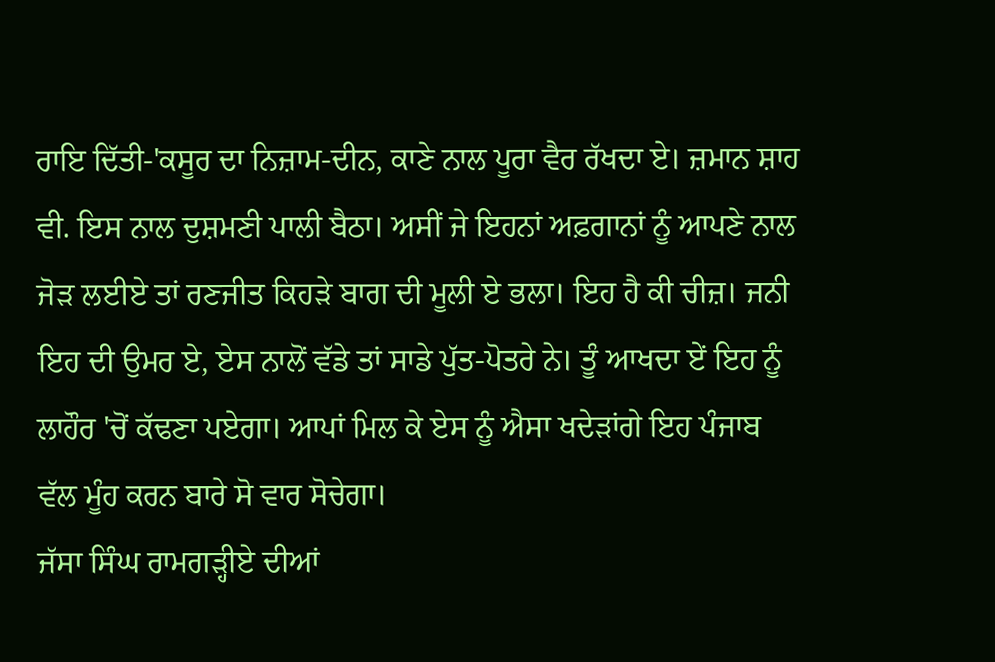ਰਾਇ ਦਿੱਤੀ-'ਕਸੂਰ ਦਾ ਨਿਜ਼ਾਮ-ਦੀਨ, ਕਾਣੇ ਨਾਲ ਪੂਰਾ ਵੈਰ ਰੱਖਦਾ ਏ। ਜ਼ਮਾਨ ਸ਼ਾਹ ਵੀ. ਇਸ ਨਾਲ ਦੁਸ਼ਮਣੀ ਪਾਲੀ ਬੈਠਾ। ਅਸੀਂ ਜੇ ਇਹਨਾਂ ਅਫ਼ਗਾਨਾਂ ਨੂੰ ਆਪਣੇ ਨਾਲ ਜੋੜ ਲਈਏ ਤਾਂ ਰਣਜੀਤ ਕਿਹੜੇ ਬਾਗ ਦੀ ਮੂਲੀ ਏ ਭਲਾ। ਇਹ ਹੈ ਕੀ ਚੀਜ਼। ਜਨੀ ਇਹ ਦੀ ਉਮਰ ਏ, ਏਸ ਨਾਲੋਂ ਵੱਡੇ ਤਾਂ ਸਾਡੇ ਪੁੱਤ-ਪੋਤਰੇ ਨੇ। ਤੂੰ ਆਖਦਾ ਏਂ ਇਹ ਨੂੰ ਲਾਹੌਰ 'ਚੋਂ ਕੱਢਣਾ ਪਏਗਾ। ਆਪਾਂ ਮਿਲ ਕੇ ਏਸ ਨੂੰ ਐਸਾ ਖਦੇੜਾਂਗੇ ਇਹ ਪੰਜਾਬ ਵੱਲ ਮੂੰਹ ਕਰਨ ਬਾਰੇ ਸੋ ਵਾਰ ਸੋਚੇਗਾ।
ਜੱਸਾ ਸਿੰਘ ਰਾਮਗੜ੍ਹੀਏ ਦੀਆਂ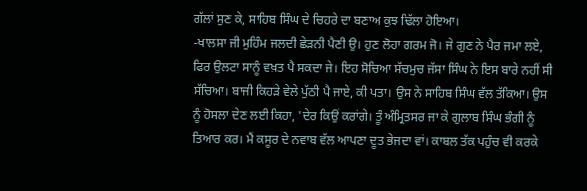ਗੱਲਾਂ ਸੁਣ ਕੇ, ਸਾਹਿਬ ਸਿੰਘ ਦੇ ਚਿਹਰੇ ਦਾ ਬਣਾਅ ਕੁਝ ਢਿੱਲਾ ਹੋਇਆ।
-ਖਾਲਸਾ ਜੀ ਮੁਹਿੰਮ ਜਲਦੀ ਛੇੜਨੀ ਪੈਣੀ ਉ। ਹੁਣ ਲੋਹਾ ਗਰਮ ਜੋ। ਜੇ ਗੁਣ ਨੇ ਪੈਰ ਜਮਾ ਲਏ, ਫਿਰ ਉਲਟਾ ਸਾਨੂੰ ਵਖ਼ਤ ਪੈ ਸਕਦਾ ਜੇ। ਇਹ ਸੋਚਿਆ ਸੱਚਮੁਚ ਜੱਸਾ ਸਿੰਘ ਨੇ ਇਸ ਬਾਰੇ ਨਹੀਂ ਸੀ ਸੱਚਿਆ। ਬਾਜੀ ਕਿਹੜੇ ਵੇਲੇ ਪੁੱਠੀ ਪੈ ਜਾਏ, ਕੀ ਪਤਾ। ਉਸ ਨੇ ਸਾਹਿਬ ਸਿੰਘ ਵੱਲ ਤੱਕਿਆ। ਉਸ ਨੂੰ ਹੋਸਲਾ ਦੇਣ ਲਈ ਕਿਹਾ, 'ਦੇਰ ਕਿਉਂ ਕਰਾਂਗੇ। ਤੂੰ ਅੰਮ੍ਰਿਤਸਰ ਜਾ ਕੇ ਗੁਲਾਬ ਸਿੰਘ ਭੰਗੀ ਨੂੰ ਤਿਆਰ ਕਰ। ਮੈਂ ਕਸੂਰ ਦੇ ਨਵਾਬ ਵੱਲ ਆਪਣਾ ਦੂਤ ਭੇਜਦਾ ਵਾਂ। ਕਾਬਲ ਤੱਕ ਪਹੁੰਚ ਵੀ ਕਰਕੇ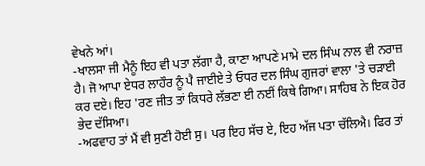ਵੇਖਨੇ ਆਂ।
-ਖਾਲਸਾ ਜੀ ਮੈਨੂੰ ਇਹ ਵੀ ਪਤਾ ਲੱਗਾ ਹੈ, ਕਾਣਾ ਆਪਣੇ ਮਾਮੇ ਦਲ ਸਿੰਘ ਨਾਲ ਵੀ ਨਰਾਜ਼ ਹੈ। ਜੋ ਆਪਾ ਏਧਰ ਲਾਹੌਰ ਨੂੰ ਪੈ ਜਾਈਏ ਤੇ ਓਧਰ ਦਲ ਸਿੰਘ ਗੁਜਰਾਂ ਵਾਲਾ 'ਤੇ ਚੜਾਈ ਕਰ ਦਏ। ਇਹ 'ਰਣ ਜੀਤ ਤਾਂ ਕਿਧਰੇ ਲੱਭਣਾ ਈ ਨਈਂ ਕਿਥੇ ਗਿਆ। ਸਾਹਿਬ ਨੇ ਇਕ ਹੋਰ ਭੇਦ ਦੱਸਿਆ।
-ਅਫਵਾਹ ਤਾਂ ਮੈਂ ਵੀ ਸੁਣੀ ਹੋਈ ਸੁ। ਪਰ ਇਹ ਸੱਚ ਏ, ਇਹ ਅੱਜ ਪਤਾ ਚੱਲਿਐ। ਫਿਰ ਤਾਂ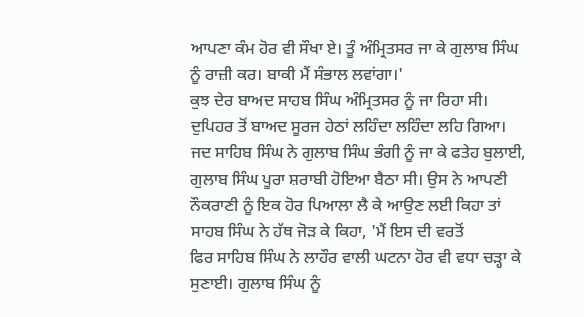ਆਪਣਾ ਕੰਮ ਹੋਰ ਵੀ ਸੌਖਾ ਏ। ਤੂੰ ਅੰਮ੍ਰਿਤਸਰ ਜਾ ਕੇ ਗੁਲਾਬ ਸਿੰਘ ਨੂੰ ਰਾਜ਼ੀ ਕਰ। ਬਾਕੀ ਮੈਂ ਸੰਭਾਲ ਲਵਾਂਗਾ।'
ਕੁਝ ਦੇਰ ਬਾਅਦ ਸਾਹਬ ਸਿੰਘ ਅੰਮ੍ਰਿਤਸਰ ਨੂੰ ਜਾ ਰਿਹਾ ਸੀ।
ਦੁਪਿਹਰ ਤੋਂ ਬਾਅਦ ਸੂਰਜ ਹੇਠਾਂ ਲਹਿੰਦਾ ਲਹਿੰਦਾ ਲਹਿ ਗਿਆ। ਜਦ ਸਾਹਿਬ ਸਿੰਘ ਨੇ ਗੁਲਾਬ ਸਿੰਘ ਭੰਗੀ ਨੂੰ ਜਾ ਕੇ ਫਤੇਹ ਬੁਲਾਈ, ਗੁਲਾਬ ਸਿੰਘ ਪੂਰਾ ਸ਼ਰਾਬੀ ਹੋਇਆ ਬੈਠਾ ਸੀ। ਉਸ ਨੇ ਆਪਣੀ ਨੌਕਰਾਣੀ ਨੂੰ ਇਕ ਹੋਰ ਪਿਆਲਾ ਲੈ ਕੇ ਆਉਣ ਲਈ ਕਿਹਾ ਤਾਂ ਸਾਹਬ ਸਿੰਘ ਨੇ ਹੱਥ ਜੋੜ ਕੇ ਕਿਹਾ, 'ਮੈਂ ਇਸ ਦੀ ਵਰਤੋਂ
ਫਿਰ ਸਾਹਿਬ ਸਿੰਘ ਨੇ ਲਾਹੌਰ ਵਾਲੀ ਘਟਨਾ ਹੋਰ ਵੀ ਵਧਾ ਚੜ੍ਹਾ ਕੇ ਸੁਣਾਈ। ਗੁਲਾਬ ਸਿੰਘ ਨੂੰ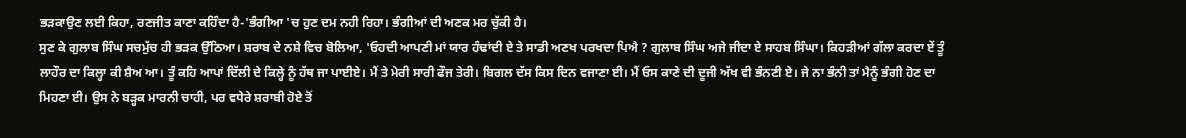ਭੜਕਾਉਣ ਲਈ ਕਿਹਾ, ਰਣਜੀਤ ਕਾਣਾ ਕਹਿੰਦਾ ਹੈ-'ਭੰਗੀਆ 'ਚ ਹੁਣ ਦਮ ਨਹੀ ਰਿਹਾ। ਭੰਗੀਆਂ ਦੀ ਅਣਕ ਮਰ ਚੁੱਕੀ ਹੈ।
ਸੁਣ ਕੇ ਗੁਲਾਬ ਸਿੰਘ ਸਚਮੁੱਚ ਹੀ ਭੜਕ ਉੱਠਿਆ। ਸ਼ਰਾਬ ਦੇ ਨਸ਼ੇ ਵਿਚ ਬੋਲਿਆ, 'ਓਹਦੀ ਆਪਣੀ ਮਾਂ ਯਾਰ ਹੰਢਾਂਦੀ ਏ ਤੇ ਸਾਡੀ ਅਣਖ ਪਰਖਦਾ ਪਿਐ ? ਗੁਲਾਬ ਸਿੰਘ ਅਜੇ ਜੀਦਾ ਏ ਸਾਹਬ ਸਿੰਘਾ। ਕਿਹੜੀਆਂ ਗੱਲਾ ਕਰਦਾ ਏਂ ਤੂੰ ਲਾਹੌਰ ਦਾ ਕਿਲ੍ਹਾ ਕੀ ਸ਼ੈਅ ਆ। ਤੂੰ ਕਹਿ ਆਪਾਂ ਦਿੱਲੀ ਦੇ ਕਿਲ੍ਹੇ ਨੂੰ ਹੱਥ ਜਾ ਪਾਈਏ। ਮੈਂ ਤੇ ਮੇਰੀ ਸਾਰੀ ਫੌਜ ਤੇਰੀ। ਬਿਗਲ ਦੱਸ ਕਿਸ ਦਿਨ ਵਜਾਣਾ ਈ। ਮੈਂ ਓਸ ਕਾਣੇ ਦੀ ਦੂਜੀ ਅੱਖ ਵੀ ਭੰਨਣੀ ਏ। ਜੇ ਨਾ ਭੰਨੀ ਤਾਂ ਮੈਨੂੰ ਭੰਗੀ ਹੋਣ ਦਾ ਮਿਹਣਾ ਈ। ਉਸ ਨੇ ਬੜ੍ਹਕ ਮਾਰਨੀ ਚਾਹੀ, ਪਰ ਵਧੇਰੇ ਸ਼ਰਾਬੀ ਹੋਏ ਤੋਂ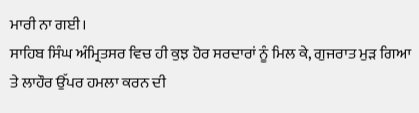ਮਾਰੀ ਨਾ ਗਈ।
ਸਾਹਿਬ ਸਿੰਘ ਅੰਮ੍ਰਿਤਸਰ ਵਿਚ ਹੀ ਕੁਝ ਹੋਰ ਸਰਦਾਰਾਂ ਨੂੰ ਮਿਲ ਕੇ, ਗੁਜਰਾਤ ਮੁੜ ਗਿਆ ਤੇ ਲਾਹੌਰ ਉੱਪਰ ਹਮਲਾ ਕਰਨ ਦੀ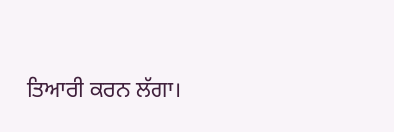ਤਿਆਰੀ ਕਰਨ ਲੱਗਾ।